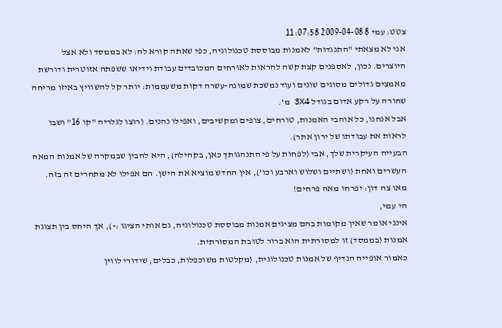צטט: עמי 8 2009-04-08 11:07:58
אני לא מצאתי "התנגדות" לאמנות מבוססת טכנולוגיה, כפי שאתה קורא לה: לא בממסד ולא אצל היוצרים. נכון, לאספנים קצת קשה להראות לאורחים המכובדים עבודת וידיאו ששפתה אזוטרית ודורשת מאמצים גדולים מסוגים שונים ועוד נמשכת שמונה-עשרה דקות משעממות: יותר קל להשוויץ באיזו מריחה שחורה על רקע אדום בגודל 3X4 מ'.
אבל אנחנו, כל אוהבי האמנות, טורחים, צופים ומקשיבים, ואפילו נהנים. (רוצו לגלריה "קו 16" ושבו לראות את עבודתו של ירון אתר).
הבעייה העיקרית שלך, אבי (לפחות על פי התנהגותך כאן, בקהילה), היא להבין שבמקרה של אמנות המאה העשרים ואחת (ושתיים ושלוש וארבע וכו'), אין החדש מוציא את הישן. הם אפילו לא מתחרים זה בזה.
מאו צה דון: יפרחו מאה פרחים!
הי עמי,
אינני אומר שאין מקומות בהם מציגים אמנות מבוססת טכנולוגיה, גם אותי הציגו :-), אך היחס בין תצוגת אמנות (בממסד) זו למסורתית הוא ברור לטובת המסורתית.
כאמור אופייה הנדיף של אמנות טכנולוגית, (מקלטות משוכפלות, כבלים, שידורי לווין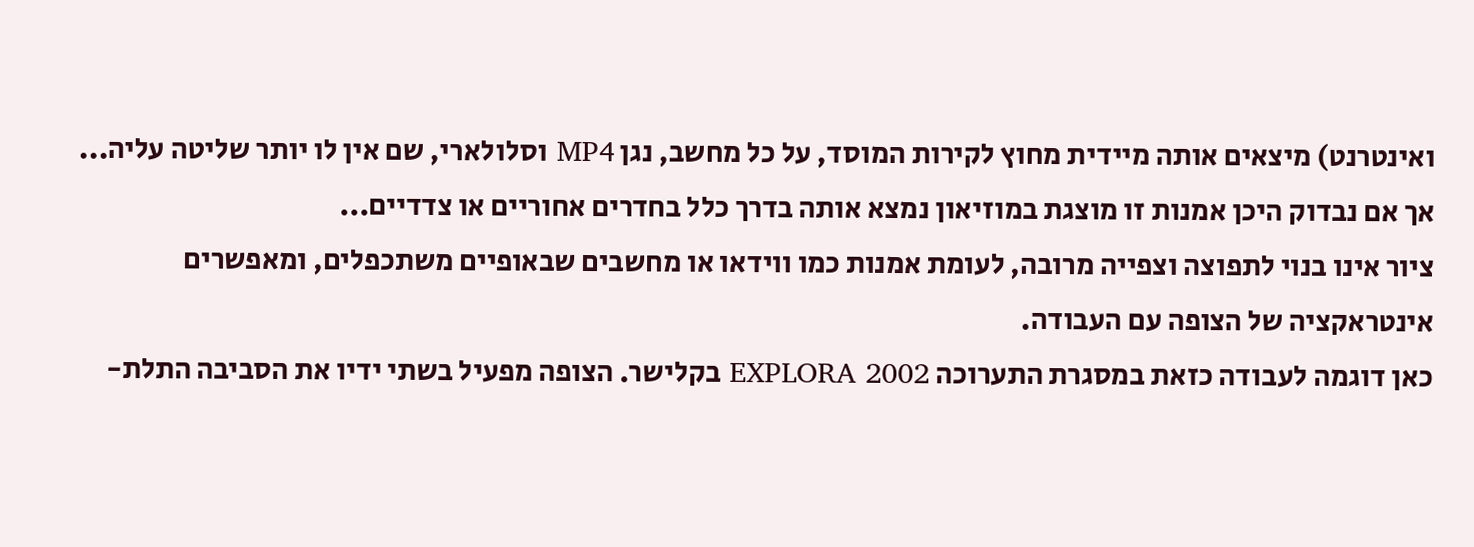ואינטרנט) מיצאים אותה מיידית מחוץ לקירות המוסד, על כל מחשב, נגן MP4 וסלולארי, שם אין לו יותר שליטה עליה...
אך אם נבדוק היכן אמנות זו מוצגת במוזיאון נמצא אותה בדרך כלל בחדרים אחוריים או צדדיים...
ציור אינו בנוי לתפוצה וצפייה מרובה, לעומת אמנות כמו ווידאו או מחשבים שבאופיים משתכפלים, ומאפשרים אינטראקציה של הצופה עם העבודה.
כאן דוגמה לעבודה כזאת במסגרת התערוכה EXPLORA 2002 בקלישר. הצופה מפעיל בשתי ידיו את הסביבה התלת-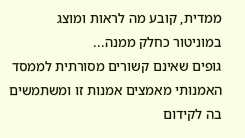ממדית, קובע מה לראות ומוצג במוניטור כחלק ממנה...
גופים שאינם קשורים מסורתית לממסד האמנותי מאמצים אמנות זו ומשתמשים בה לקידום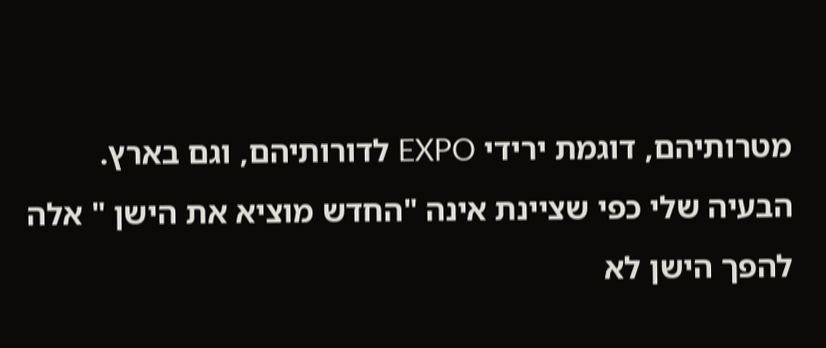מטרותיהם, דוגמת ירידי EXPO לדורותיהם, וגם בארץ.
הבעיה שלי כפי שציינת אינה "החדש מוציא את הישן " אלה להפך הישן לא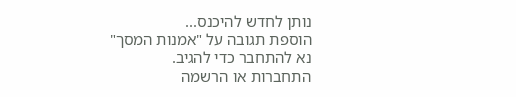נותן לחדש להיכנס...
הוספת תגובה על "אמנות המסך"
נא להתחבר כדי להגיב.
התחברות או הרשמה